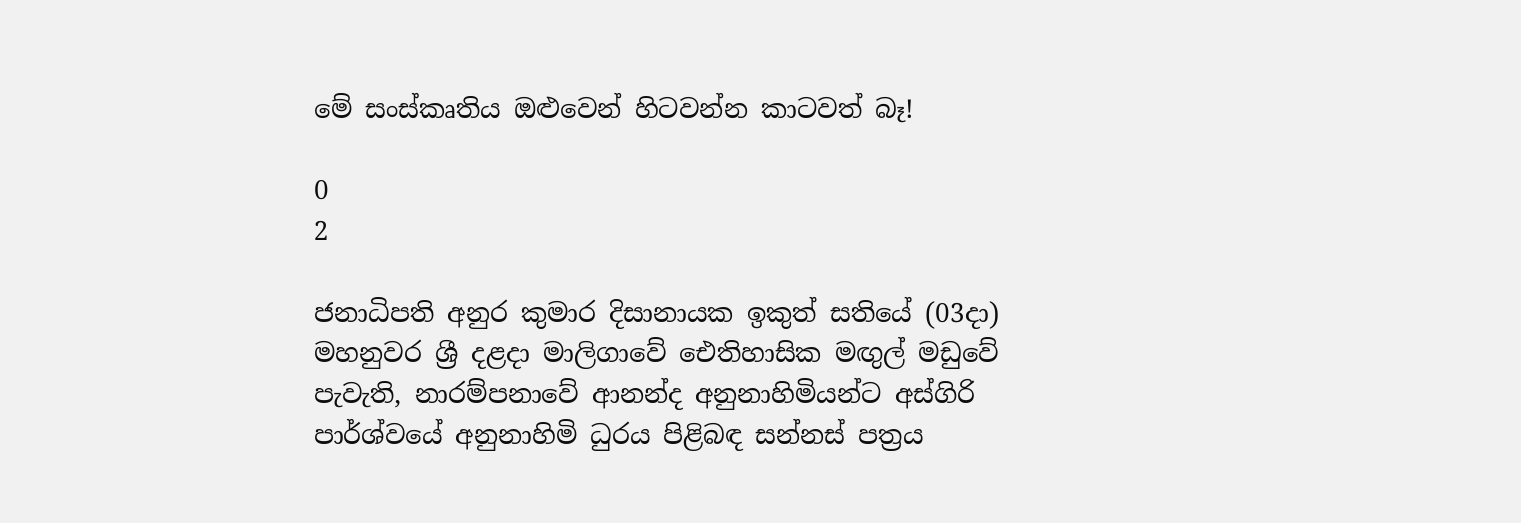මේ සංස්කෘතිය ඔළුවෙන් හිටවන්න කාටවත් බෑ!

0
2

ජනාධිපති අනුර කුමාර දිසානායක ඉකුත් සතියේ (03දා) මහනුවර ශ්‍රී දළදා මාලිගාවේ ඓතිහාසික මඟුල් මඩුවේ පැවැති, නාරම්පනාවේ ආනන්ද අනුනාහිමියන්ට අස්ගිරි පාර්ශ්වයේ අනුනාහිමි ධුරය පිළිබඳ සන්නස් පත්‍රය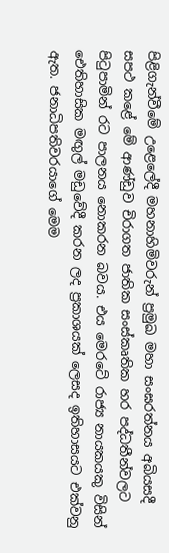පිළිගැන්වීමේ උළෙලේදී මහනාහිමිවරුන් ප්‍රමුඛ මහා සංඝරත්නය අබියසදී සපථ කළේ මේ ආණ්ඩුව චිරාගත ජාතික සංස්කෘතික හර පද්ධතීන්වලට පිටුපාමින් රට පාලනය නොකරන බවය. එය මෙරටේ රාජ්‍ය නායකයකු විසින් ඓතිහාසික මඟුල් මඩුවේදී කරන ලද ප්‍රකාශයක් ලෙසද ඉතිහාසයට එක්වනු ඇත. ජනාධිපතිවරයාගේ මෙම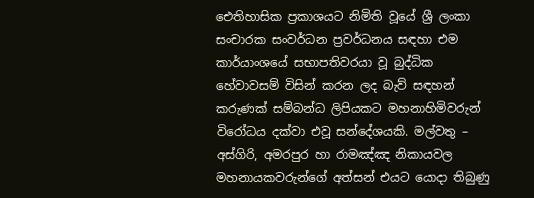ඓතිහාසික ප්‍රකාශයට නිමිති වූයේ ශ්‍රී ලංකා සංචාරක සංවර්ධන ප්‍රවර්ධනය සඳහා එම කාර්යාංශයේ සභාපතිවරයා වූ බුද්ධික හේවාවසම් විසින් කරන ලද බැව් සඳහන් කරුණක් සම්බන්ධ ලිපියකට මහනාහිමිවරුන් විරෝධය දක්වා එවූ සන්දේශයකි. මල්වතු – අස්ගිරි, අමරපුර හා රාමඤ්ඤ නිකායවල මහනායකවරුන්ගේ අත්සන් එයට යොදා තිබුණු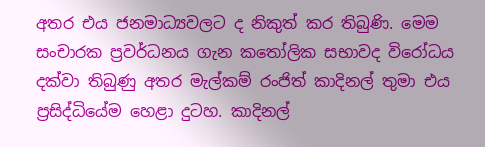අතර එය ජනමාධ්‍යවලට ද නිකුත් කර තිබුණි. මෙම සංචාරක ප්‍රවර්ධනය ගැන කතෝලික සභාවද විරෝධය දක්වා තිබුණු අතර මැල්කම් රංජිත් කාදිනල් තුමා එය ප්‍රසිද්ධියේම හෙළා දුටහ. කාදිනල්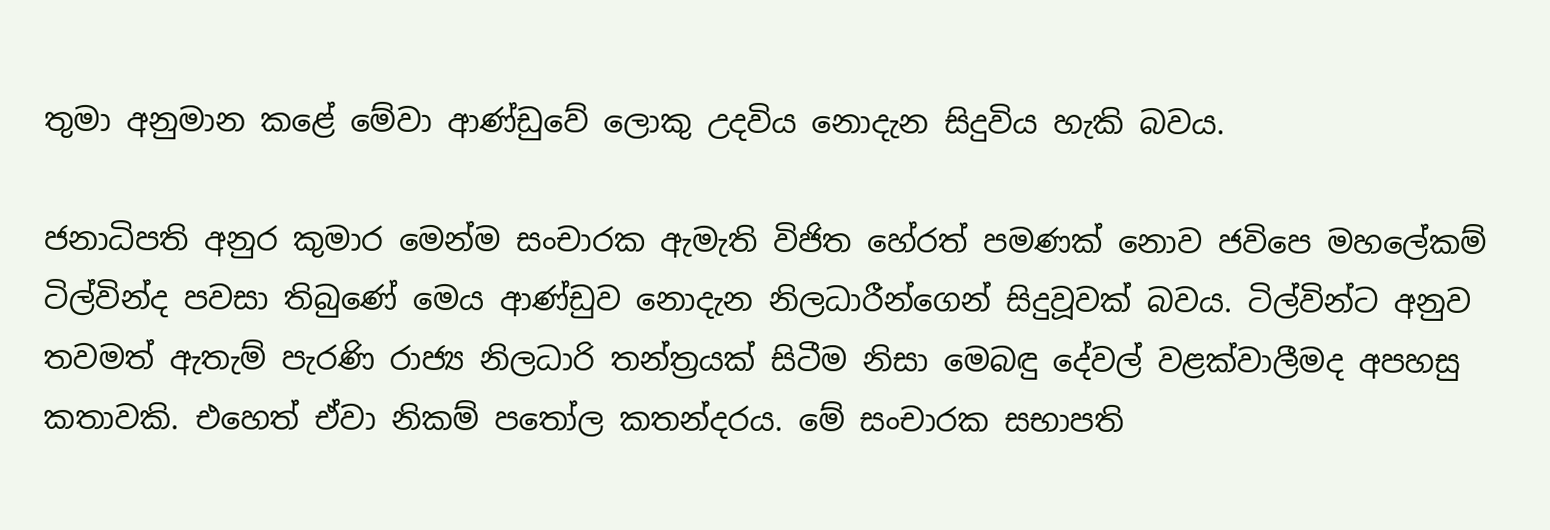තුමා අනුමාන කළේ මේවා ආණ්ඩුවේ ලොකු උදවිය නොදැන සිදුවිය හැකි බවය.

ජනාධිපති අනුර කුමාර මෙන්ම සංචාරක ඇමැති විජිත හේරත් පමණක් නොව ජවිපෙ මහලේකම් ටිල්වින්ද පවසා තිබුණේ මෙය ආණ්ඩුව නොදැන නිලධාරීන්ගෙන් සිදුවූවක් බවය. ටිල්වින්ට අනුව තවමත් ඇතැම් පැරණි රාජ්‍ය නිලධාරි තන්ත්‍රයක් සිටීම නිසා මෙබඳු දේවල් වළක්වාලීමද අපහසු කතාවකි. එහෙත් ඒවා නිකම් පතෝල කතන්දරය. මේ සංචාරක සභාපති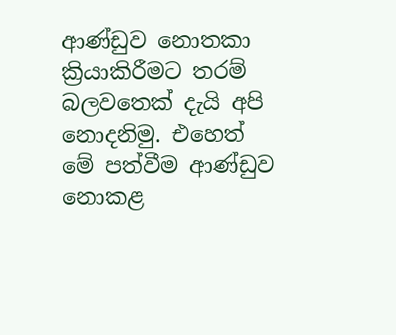ආණ්ඩුව නොතකා ක්‍රියාකිරීමට තරම් බලවතෙක් දැයි අපි නොදනිමු. එහෙත් මේ පත්වීම ආණ්ඩුව නොකළ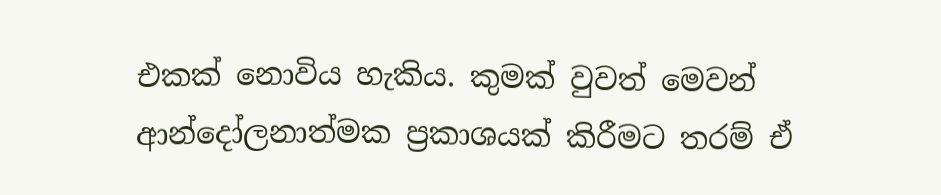එකක් නොවිය හැකිය. කුමක් වුවත් මෙවන් ආන්දෝලනාත්මක ප්‍රකාශයක් කිරීමට තරම් ඒ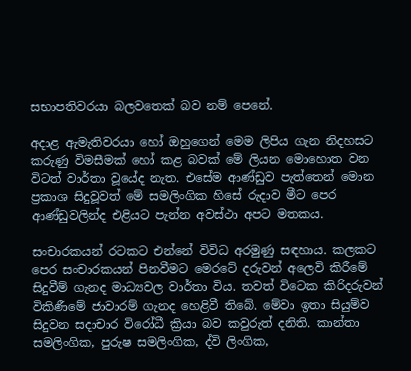සභාපතිවරයා බලවතෙක් බව නම් පෙනේ.

අදාළ ඇමැතිවරයා හෝ ඔහුගෙන් මෙම ලිපිය ගැන නිදහසට කරුණු විමසීමක් හෝ කළ බවක් මේ ලියන මොහොත වන විටත් වාර්තා වූයේද නැත. එසේම ආණ්ඩුව පැත්තෙන් මොන ප්‍රකාශ සිදුවූවත් මේ සමලිංගික හිසේ රුදාව මීට පෙර ආණ්ඩුවලින්ද එළියට පැන්න අවස්ථා අපට මතකය.

සංචාරකයන් රටකට එන්නේ විවිධ අරමුණු සඳහාය. කලකට පෙර සංචාරකයන් පිනවීමට මෙරටේ දරුවන් අලෙවි කිරීමේ සිදුවීම් ගැනද මාධ්‍යවල වාර්තා විය. තවත් විටෙක කිරිදරුවන් විකිණීමේ ජාවාරම් ගැනද හෙළිවී තිබේ. මේවා ඉතා සියුම්ව සිදුවන සදාචාර විරෝධී ක්‍රියා බව කවුරුත් දනිති. කාන්තා සමලිංගික, පුරුෂ සමලිංගික, ද්වි ලිංගික,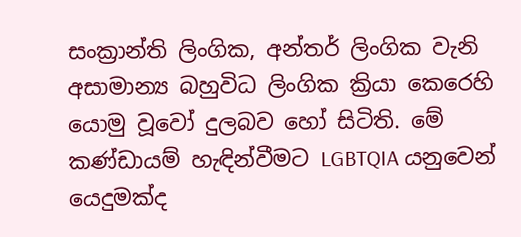සංක්‍රාන්ති ලිංගික, අන්තර් ලිංගික වැනි අසාමාන්‍ය බහුවිධ ලිංගික ක්‍රියා කෙරෙහි යොමු වූවෝ දුලබව හෝ සිටිති. මේ කණ්ඩායම් හැඳින්වීමට LGBTQIA යනුවෙන් යෙදුමක්ද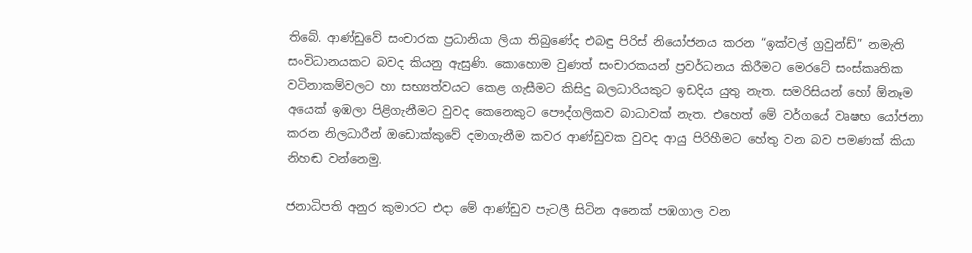තිබේ. ආණ්ඩුවේ සංචාරක ප්‍රධානියා ලියා තිබුණේද එබඳු පිරිස් නියෝජනය කරන “ඉක්වල් ග්‍රවුන්ඩ්” නමැති සංවිධානයකට බවද කියනු ඇසුණි. කොහොම වුණත් සංචාරකයන් ප්‍රවර්ධනය කිරීමට මෙරටේ සංස්කෘතික වටිනාකම්වලට හා සභ්‍යත්වයට කෙළ ගැසීමට කිසිදු බලධාරියකුට ඉඩදිය යුතු නැත. සමරිසියන් හෝ ඕනෑම අයෙක් ඉඹලා පිළිගැනීමට වුවද කෙනෙකුට පෞද්ගලිකව බාධාවක් නැත. එහෙත් මේ වර්ගයේ වෘෂභ යෝජනා කරන නිලධාරීන් ඔඩොක්කුවේ දමාගැනීම කවර ආණ්ඩුවක වුවද ආයු පිරිහීමට හේතු වන බව පමණක් කියා නිහඬ වන්නෙමු.

ජනාධිපති අනුර කුමාරට එදා මේ ආණ්ඩුව පැටලී සිටින අනෙක් පඹගාල වන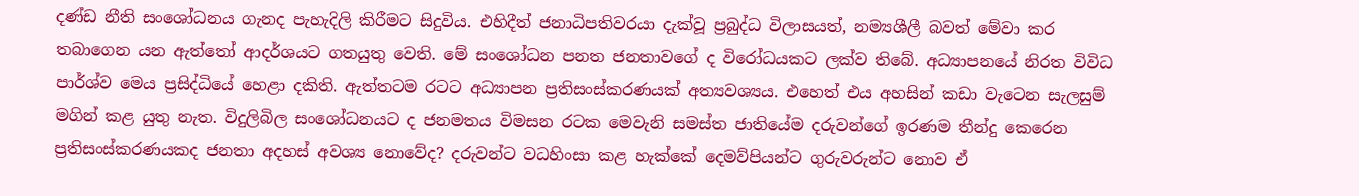දණ්ඩ නීති සංශෝධනය ගැනද පැහැදිලි කිරීමට සිදුවිය. එහිදීත් ජනාධිපතිවරයා දැක්වූ ප්‍රබුද්ධ විලාසයත්, නම්‍යශීලී බවත් මේවා කර තබාගෙන යන ඇත්තෝ ආදර්ශයට ගතයුතු වෙති. මේ සංශෝධන පනත ජනතාවගේ ද විරෝධයකට ලක්ව තිබේ. අධ්‍යාපනයේ නිරත විවිධ පාර්ශ්ව මෙය ප්‍රසිද්ධියේ හෙළා දකිති. ඇත්තටම රටට අධ්‍යාපන ප්‍රතිසංස්කරණයක් අත්‍යවශ්‍යය. එහෙත් එය අහසින් කඩා වැටෙන සැලසුම් මගින් කළ යුතු නැත. විදුලිබිල සංශෝධනයට ද ජනමතය විමසන රටක මෙවැනි සමස්ත ජාතියේම දරුවන්ගේ ඉරණම තීන්දු කෙරෙන ප්‍රතිසංස්කරණයකද ජනතා අදහස් අවශ්‍ය නොවේද? දරුවන්ට වධහිංසා කළ හැක්කේ දෙමව්පියන්ට ගුරුවරුන්ට නොව ඒ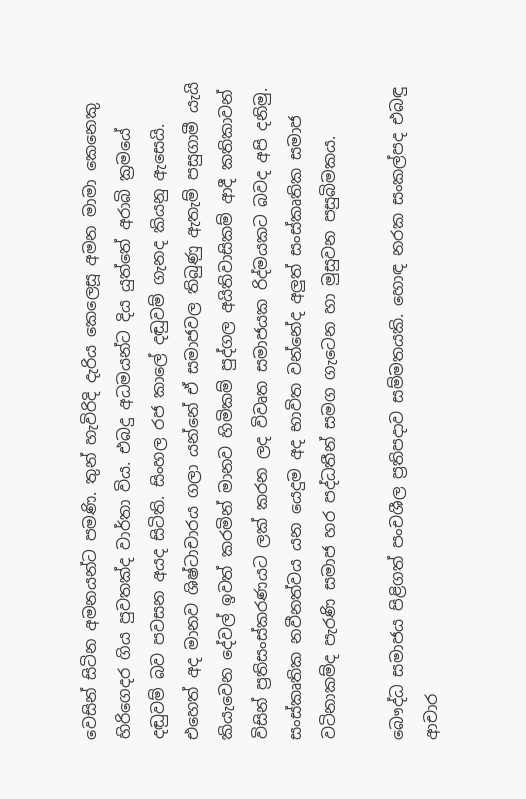වෙසින් සිටින අමනයන්ට පමණි. තුන් හැවිරිදි දැරිය කෙලෙසූ අමන මාමා කෙනෙකු හිරිගෙදර ගිය පුවතක්ද වාර්තා විය. එබදු අධමයන්ට දිය යුත්තේ අරාබි ක්‍රමයේ දඬුවම් බව පවසන අයද සිටිති. සිංහල රජ කාලේ දඬුවම් ගැනද කියනු ඇසෙයි. එහෙත් අද මානව ශිෂ්ටාචාරය ගලා යන්නේ ඒ සමාජවල තිබුණු ඇතැම් පසුගාමී යැයි කියැවෙන දේවල් ඉවත් කරමින් මානව හිමිකම් පුද්ගල අයිතිවාසිකම් ආදී කතිකාවන් විසින් ප්‍රතිසංස්කරණයට ලක් කරන ලද විවෘත සමාජයක රිද්මයකට බවද අපි දනිමු. සංස්කෘතික නවීනත්වය යන යෙදුම අද භාවිත වන්නේද අලුත් සංස්කෘතික සමාජ වටිනාකම්ද පැරණි සමාජ හර පද්ධතීන් සමග ගැටෙන හා මුසුවන පසුබිමකය.

බෞද්ධ සමාජය පිළිගත් පංචශීල ප්‍රතිපදාව සම්මතයකි. හොඳ නරක සංකල්පද එබඳු ආචාර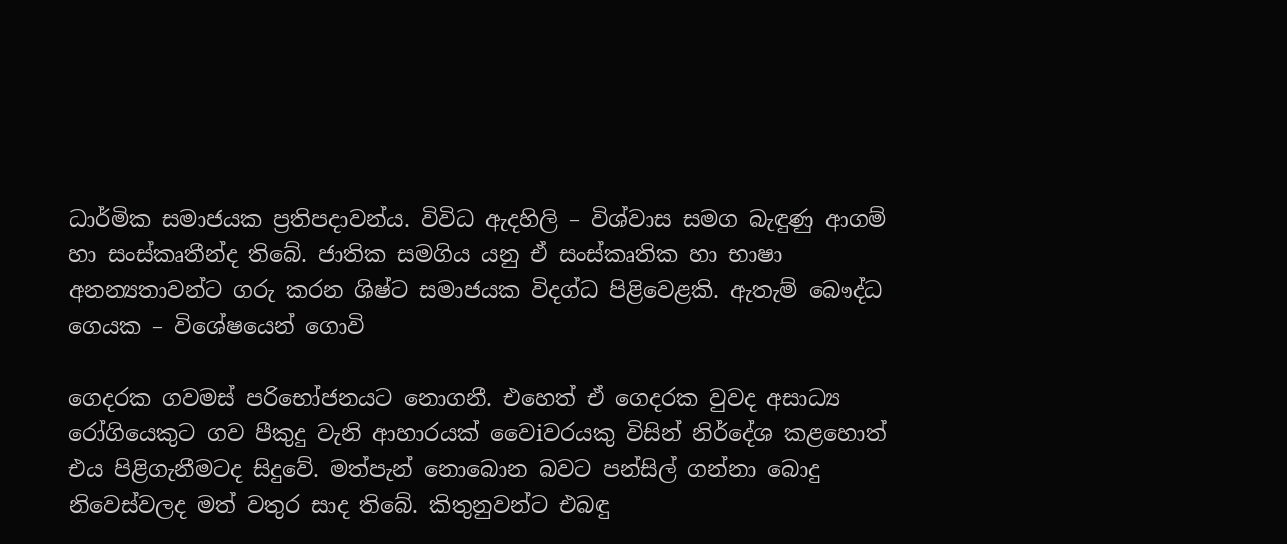ධාර්මික සමාජයක ප්‍රතිපදාවන්ය. විවිධ ඇදහිලි – විශ්වාස සමග බැඳුණු ආගම් හා සංස්කෘතීන්ද තිබේ. ජාතික සමගිය යනු ඒ සංස්කෘතික හා භාෂා අනන්‍යතාවන්ට ගරු කරන ශිෂ්ට සමාජයක විදග්ධ පිළිවෙළකි. ඇතැම් බෞද්ධ ගෙයක – විශේෂයෙන් ගොවි

ගෙදරක ගවමස් පරිභෝජනයට නොගනී. එහෙත් ඒ ගෙදරක වුවද අසාධ්‍ය රෝගියෙකුට ගව පීකුදු වැනි ආහාරයක් වෛiවරයකු විසින් නිර්දේශ කළහොත් එය පිළිගැනීමටද සිදුවේ. මත්පැන් නොබොන බවට පන්සිල් ගන්නා බොදු නිවෙස්වලද මත් වතුර සාද තිබේ. කිතුනුවන්ට එබඳු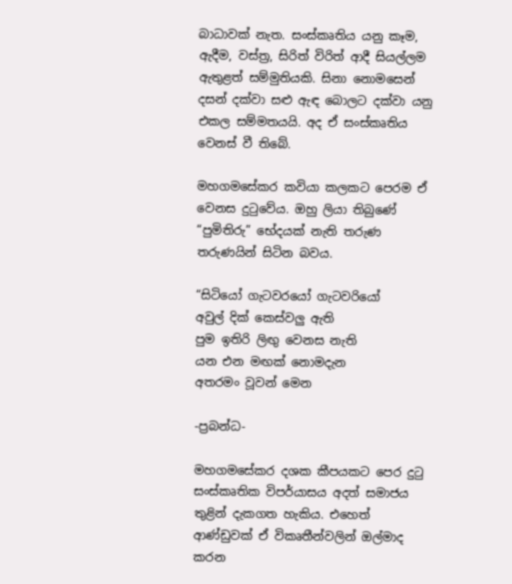බාධාවක් නැත. සංස්කෘතිය යනු කෑම, ඇදීම, වස්ත්‍ර, සිරිත් විරිත් ආදී සියල්ලම ඇතුළත් සම්මුතියකි. සිනා නොමසෙන් දසන් දක්වා සළු ඇඳ බොලට දක්වා යනු එකල සම්මතයයි. අද ඒ සංස්කෘතිය වෙනස් වී තිබේ.

මහගමසේකර කවියා කලකට පෙරම ඒ වෙනස දුටුවේය. ඔහු ලියා තිබුණේ “පුමිතිරු” භේදයක් නැති තරුණ තරුණයින් සිටින බවය.

“සිටියෝ ගැටවරයෝ ගැටවරියෝ
අවුල් දික් කෙස්වලු ඇති
පුම ඉතිරි ලිඟු වෙනස නැති
යන එන මඟක් නොමදැන
අතරමං වූවන් මෙන

-ප්‍රබන්ධ-

මහගමසේකර දශක කීපයකට පෙර දුටු සංස්කෘතික විපර්යාසය අදත් සමාජය තුළින් දැකගත හැකිය. එහෙත් ආණ්ඩුවක් ඒ විකෘතීන්වලින් ඔල්මාද කරන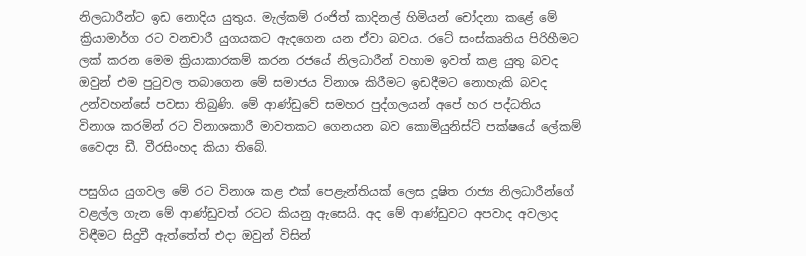නිලධාරීන්ට ඉඩ නොදිය යුතුය. මැල්කම් රංජිත් කාදිනල් හිමියන් චෝදනා කළේ මේ ක්‍රියාමාර්ග රට වනචාරී යුගයකට ඇදගෙන යන ඒවා බවය. රටේ සංස්කෘතිය පිරිහීමට ලක් කරන මෙම ක්‍රියාකාරකම් කරන රජයේ නිලධාරීන් වහාම ඉවත් කළ යුතු බවද ඔවුන් එම පුටුවල තබාගෙන මේ සමාජය විනාශ කිරීමට ඉඩදීමට නොහැකි බවද උන්වහන්සේ පවසා තිබුණි. මේ ආණ්ඩුවේ සමහර පුද්ගලයන් අපේ හර පද්ධතිය විනාශ කරමින් රට විනාශකාරී මාවතකට ගෙනයන බව කොමියුනිස්ට් පක්ෂයේ ලේකම් වෛද්‍ය ඩී. වීරසිංහද කියා තිබේ.

පසුගිය යුගවල මේ රට විනාශ කළ එක් පෙළැන්තියක් ලෙස දූෂිත රාජ්‍ය නිලධාරීන්ගේ වළල්ල ගැන මේ ආණ්ඩුවත් රටට කියනු ඇසෙයි. අද මේ ආණ්ඩුවට අපවාද අවලාද විඳීමට සිදුවී ඇත්තේත් එදා ඔවුන් විසින්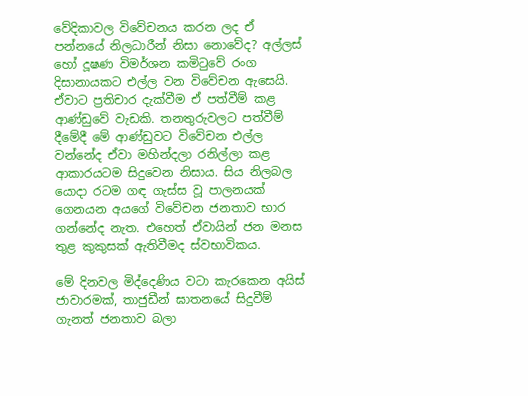වේදිකාවල විවේචනය කරන ලද ඒ පන්නයේ නිලධාරීන් නිසා නොවේද? අල්ලස් හෝ දූෂණ විමර්ශන කමිටුවේ රංග දිසානායකට එල්ල වන විවේචන ඇසෙයි. ඒවාට ප්‍රතිචාර දැක්වීම ඒ පත්වීම් කළ ආණ්ඩුවේ වැඩකි. තනතුරුවලට පත්වීම් දීමේදී මේ ආණ්ඩුවට විවේචන එල්ල වන්නේද ඒවා මහින්දලා රනිල්ලා කළ ආකාරයටම සිදුවෙන නිසාය. සිය නිලබල යොදා රටම ගඳ ගැස්ස වූ පාලනයක් ගෙනයන අයගේ විවේචන ජනතාව භාර ගන්නේද නැත. එහෙත් ඒවායින් ජන මනස තුළ කුකුසක් ඇතිවීමද ස්වභාවිකය.

මේ දිනවල මිද්දෙණිය වටා කැරකෙන අයිස් ජාවාරමක්, තාජුඩීන් ඝාතනයේ සිදුවීම් ගැනත් ජනතාව බලා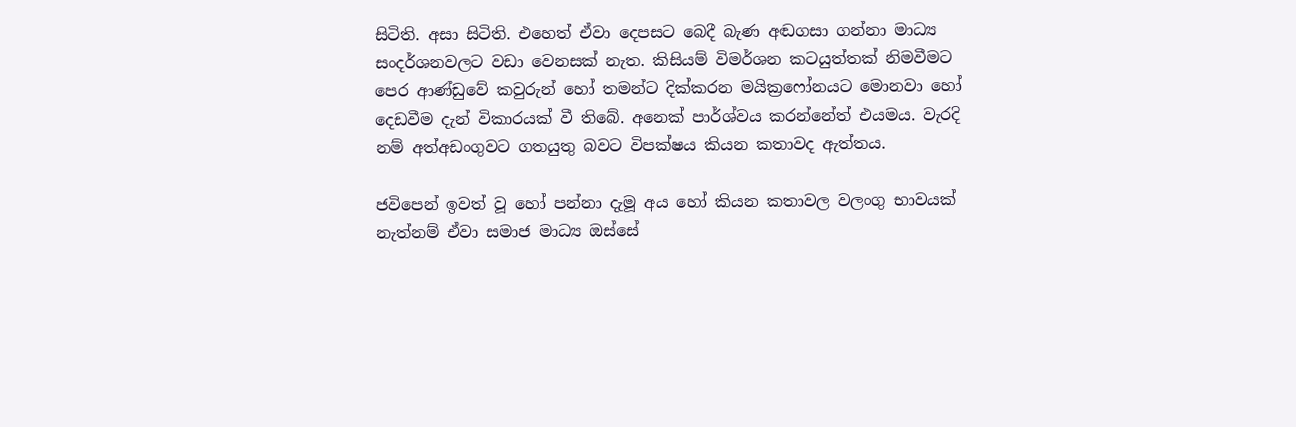සිටිති. අසා සිටිති. එහෙත් ඒවා දෙපසට බෙදී බැණ අඬගසා ගන්නා මාධ්‍ය සංදර්ශනවලට වඩා වෙනසක් නැත. කිසියම් විමර්ශන කටයුත්තක් නිමවීමට පෙර ආණ්ඩුවේ කවුරුන් හෝ තමන්ට දික්කරන මයික්‍රෆෝනයට මොනවා හෝ දෙඩවීම දැන් විකාරයක් වී තිබේ. අනෙක් පාර්ශ්වය කරන්නේත් එයමය. වැරදි නම් අත්අඩංගුවට ගතයුතු බවට විපක්ෂය කියන කතාවද ඇත්තය.

ජවිපෙන් ඉවත් වූ හෝ පන්නා දැමූ අය හෝ කියන කතාවල වලංගු භාවයක් නැත්නම් ඒවා සමාජ මාධ්‍ය ඔස්සේ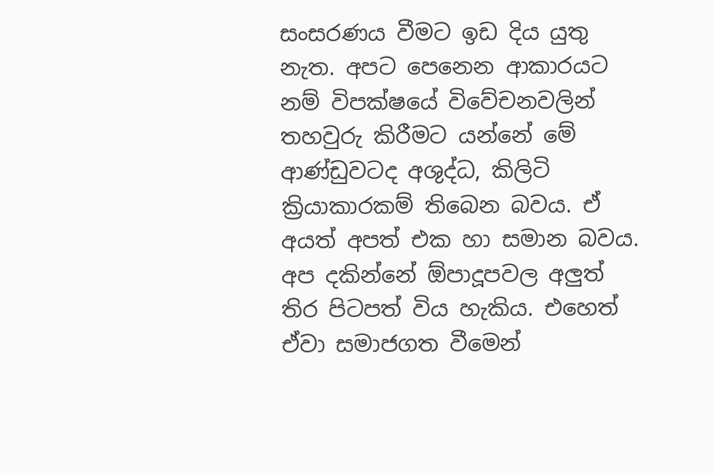සංසරණය වීමට ඉඩ දිය යුතු නැත. අපට පෙනෙන ආකාරයට නම් විපක්ෂයේ විවේචනවලින් තහවුරු කිරීමට යන්නේ මේ ආණ්ඩුවටද අශුද්ධ, කිලිටි ක්‍රියාකාරකම් තිබෙන බවය. ඒ අයත් අපත් එක හා සමාන බවය. අප දකින්නේ ඕපාදූපවල අලුත් තිර පිටපත් විය හැකිය. එහෙත් ඒවා සමාජගත වීමෙන්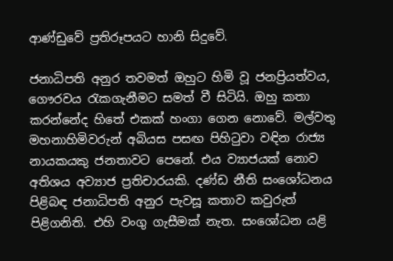ආණ්ඩුවේ ප්‍රතිරූපයට හානි සිදුවේ.

ජනාධිපති අනුර තවමත් ඔහුට හිමි වූ ජනප්‍රියත්වය, ගෞරවය රැකගැනීමට සමත් වී සිටියි. ඔහු කතා කරන්නේද හිතේ එකක් හංගා ගෙන නොවේ. මල්වතු මහනාහිමිවරුන් අබියස පසඟ පිහිටුවා වඳින රාජ්‍ය නායකයකු ජනතාවට පෙනේ. එය ව්‍යාජයක් නොව අතිශය අව්‍යාජ ප්‍රතිචාරයකි. දණ්ඩ නීති සංශෝධනය පිළිබඳ ජනාධිපති අනුර පැවසූ කතාව කවුරුත් පිළිගනිති. එහි වංගු ගැසීමක් නැත. සංශෝධන යළි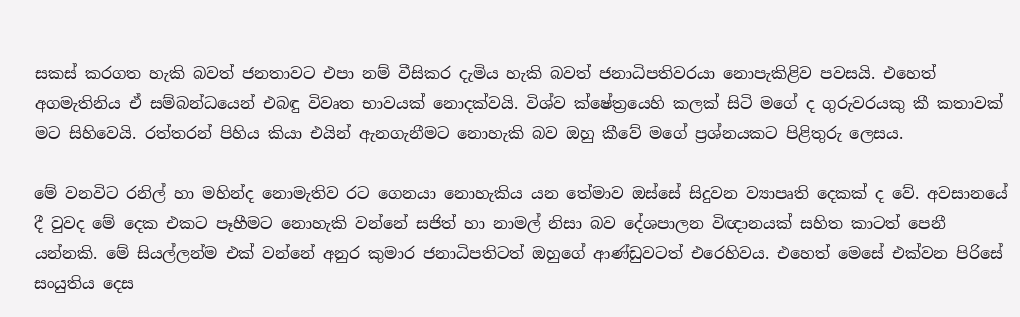සකස් කරගත හැකි බවත් ජනතාවට එපා නම් වීසිකර දැමිය හැකි බවත් ජනාධිපතිවරයා නොපැකිළිව පවසයි. එහෙත් අගමැතිනිය ඒ සම්බන්ධයෙන් එබඳු විවෘත භාවයක් නොදක්වයි. විශ්ව ක්ෂේත්‍රයෙහි කලක් සිටි මගේ ද ගුරුවරයකු කී කතාවක් මට සිහිවෙයි. රත්තරන් පිහිය කියා එයින් ඇනගැනීමට නොහැකි බව ඔහු කීවේ මගේ ප්‍රශ්නයකට පිළිතුරු ලෙසය.

මේ වනවිට රනිල් හා මහින්ද නොමැතිව රට ගෙනයා නොහැකිය යන තේමාව ඔස්සේ සිදුවන ව්‍යාපෘති දෙකක් ද වේ. අවසානයේ දී වුවද මේ දෙක එකට පෑහීමට නොහැකි වන්නේ සජිත් හා නාමල් නිසා බව දේශපාලන විඥානයක් සහිත කාටත් පෙනී යන්නකි. මේ සියල්ලන්ම එක් වන්නේ අනුර කුමාර ජනාධිපතිටත් ඔහුගේ ආණ්ඩුවටත් එරෙහිවය. එහෙත් මෙසේ එක්වන පිරිසේ සංයුතිය දෙස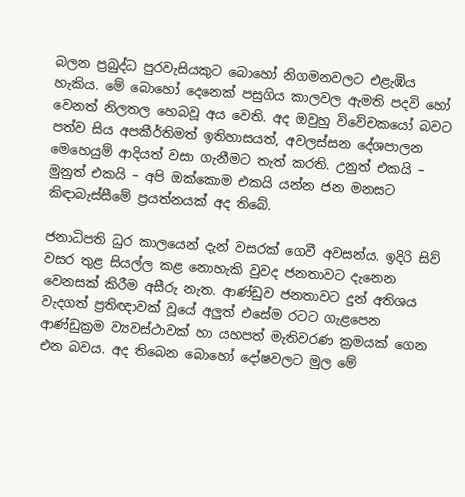බලන ප්‍රබුද්ධ පුරවැසියකුට බොහෝ නිගමනවලට එළැඹිය හැකිය. මේ බොහෝ දෙනෙක් පසුගිය කාලවල ඇමති පදවි හෝ වෙනත් නිලතල හෙබවූ අය වෙති. අද ඔවුහු විවේචකයෝ බවට පත්ව සිය අපකීර්තිමත් ඉතිහාසයත්, අවලස්සන දේශපාලන මෙහෙයුම් ආදියත් වසා ගැනීමට තැත් කරති. උනුත් එකයි – මුනුත් එකයි – අපි ඔක්කොම එකයි යන්න ජන මනසට කිඳාබැස්සීමේ ප්‍රයත්නයක් අද තිබේ.

ජනාධිපති ධුර කාලයෙන් දැන් වසරක් ගෙවී අවසන්ය. ඉදිරි සිව් වසර තුළ සියල්ල කළ නොහැකි වුවද ජනතාවට දැනෙන වෙනසක් කිරීම අසීරු නැත. ආණ්ඩුව ජනතාවට දුන් අතිශය වැදගත් ප්‍රතිඥාවක් වූයේ අලුත් එසේම රටට ගැළපෙන ආණ්ඩුක්‍රම ව්‍යවස්ථාවක් හා යහපත් මැතිවරණ ක්‍රමයක් ගෙන එන බවය. අද තිබෙන බොහෝ දෝෂවලට මුල මේ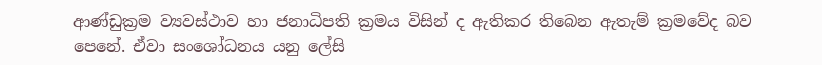ආණ්ඩුක්‍රම ව්‍යවස්ථාව හා ජනාධිපති ක්‍රමය විසින් ද ඇතිකර තිබෙන ඇතැම් ක්‍රමවේද බව පෙනේ. ඒවා සංශෝධනය යනු ලේසි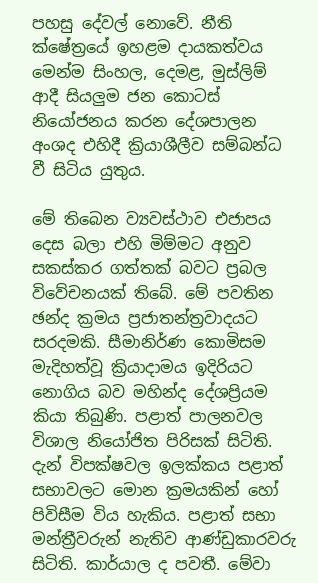පහසු දේවල් නොවේ. නීති ක්ෂේත්‍රයේ ඉහළම දායකත්වය මෙන්ම සිංහල, දෙමළ, මුස්ලිම් ආදී සියලුම ජන කොටස් නියෝජනය කරන දේශපාලන අංශද එහිදී ක්‍රියාශීලීව සම්බන්ධ වී සිටිය යුතුය.

මේ තිබෙන ව්‍යවස්ථාව එජාපය දෙස බලා එහි මිම්මට අනුව සකස්කර ගත්තක් බවට ප්‍රබල විවේචනයක් තිබේ. මේ පවතින ඡන්ද ක්‍රමය ප්‍රජාතන්ත්‍රවාදයට සරදමකි. සීමානිර්ණ කොමිසම මැදිහත්වූ ක්‍රියාදාමය ඉදිරියට නොගිය බව මහින්ද දේශප්‍රියම කියා තිබුණි. පළාත් පාලනවල විශාල නියෝජිත පිරිසක් සිටිති. දැන් විපක්ෂවල ඉලක්කය පළාත් සභාවලට මොන ක්‍රමයකින් හෝ පිවිසීම විය හැකිය. පළාත් සභා මන්ත්‍රීවරුන් නැතිව ආණ්ඩුකාරවරු සිටිති. කාර්යාල ද පවතී. මේවා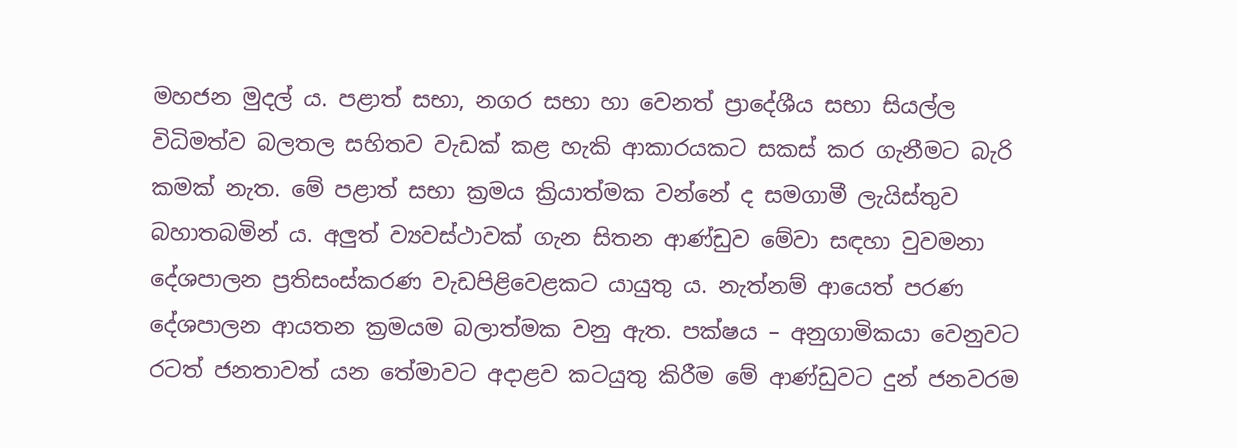මහජන මුදල් ය. පළාත් සභා, නගර සභා හා වෙනත් ප්‍රාදේශීය සභා සියල්ල විධිමත්ව බලතල සහිතව වැඩක් කළ හැකි ආකාරයකට සකස් කර ගැනීමට බැරි කමක් නැත. මේ පළාත් සභා ක්‍රමය ක්‍රියාත්මක වන්නේ ද සමගාමී ලැයිස්තුව බහාතබමින් ය. අලුත් ව්‍යවස්ථාවක් ගැන සිතන ආණ්ඩුව මේවා සඳහා වුවමනා දේශපාලන ප්‍රතිසංස්කරණ වැඩපිළිවෙළකට යායුතු ය. නැත්නම් ආයෙත් පරණ දේශපාලන ආයතන ක්‍රමයම බලාත්මක වනු ඇත. පක්ෂය – අනුගාමිකයා වෙනුවට රටත් ජනතාවත් යන තේමාවට අදාළව කටයුතු කිරීම මේ ආණ්ඩුවට දුන් ජනවරම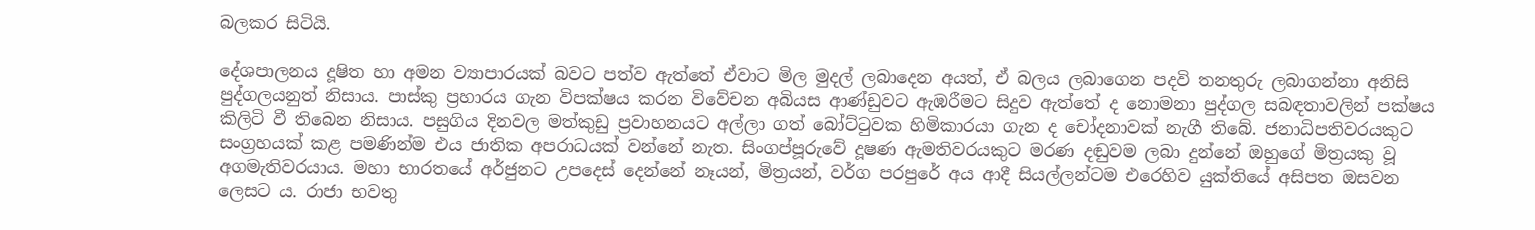බලකර සිටියි.

දේශපාලනය දූෂිත හා අමන ව්‍යාපාරයක් බවට පත්ව ඇත්තේ ඒවාට මිල මුදල් ලබාදෙන අයත්, ඒ බලය ලබාගෙන පදවි තනතුරු ලබාගන්නා අනිසි පුද්ගලයනුත් නිසාය. පාස්කු ප්‍රහාරය ගැන විපක්ෂය කරන විවේචන අබියස ආණ්ඩුවට ඇඹරීමට සිදුව ඇත්තේ ද නොමනා පුද්ගල සබඳතාවලින් පක්ෂය කිලිටි වී තිබෙන නිසාය. පසුගිය දිනවල මත්කුඩු ප්‍රවාහනයට අල්ලා ගත් බෝට්ටුවක හිමිකාරයා ගැන ද චෝදනාවක් නැගී තිබේ. ජනාධිපතිවරයකුට සංග්‍රහයක් කළ පමණින්ම එය ජාතික අපරාධයක් වන්නේ නැත. සිංගප්පූරුවේ දූෂණ ඇමතිවරයකුට මරණ දඬුවම ලබා දුන්නේ ඔහුගේ මිත්‍රයකු වූ අගමැතිවරයාය. මහා භාරතයේ අර්ජුනට උපදෙස් දෙන්නේ නෑයන්, මිත්‍රයන්, වර්ග පරපුරේ අය ආදී සියල්ලන්ටම එරෙහිව යුක්තියේ අසිපත ඔසවන ලෙසට ය. රාජා භවතු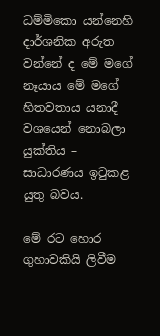ධම්මිකො යන්නෙහි දාර්ශනික අරුත වන්නේ ද මේ මගේ නෑයාය මේ මගේ හිතවතාය යනාදී වශයෙන් නොබලා යුක්තිය – සාධාරණය ඉටුකළ යුතු බවය.

මේ රට හොර ගුහාවකියි ලිවීම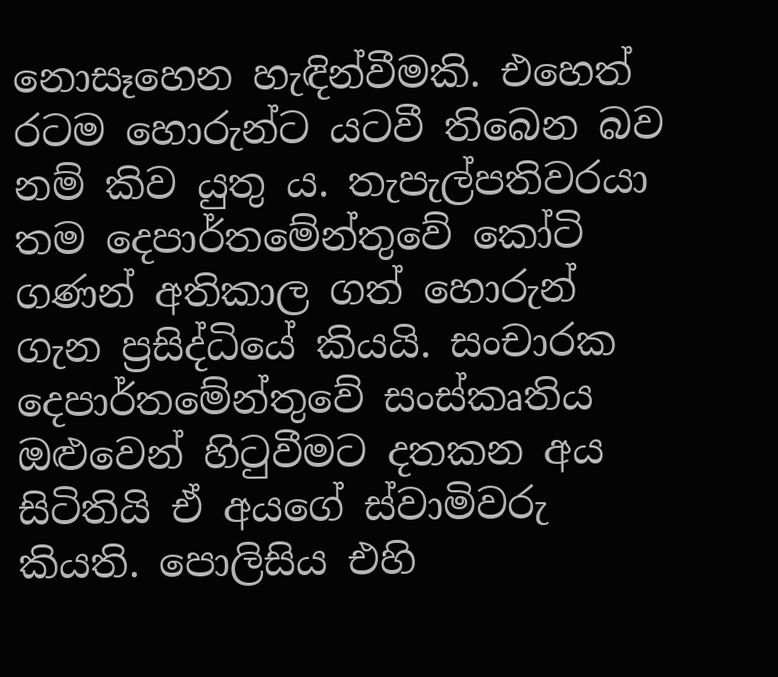නොසෑහෙන හැඳින්වීමකි. එහෙත් රටම හොරුන්ට යටවී තිබෙන බව නම් කිව යුතු ය. තැපැල්පතිවරයා තම දෙපාර්තමේන්තුවේ කෝටි ගණන් අතිකාල ගත් හොරුන් ගැන ප්‍රසිද්ධියේ කියයි. සංචාරක දෙපාර්තමේන්තුවේ සංස්කෘතිය ඔළුවෙන් හිටුවීමට දතකන අය සිටිතියි ඒ අයගේ ස්වාමිවරු කියති. පොලිසිය එහි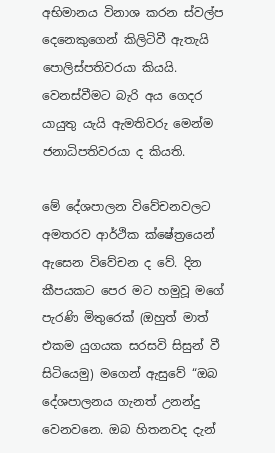අභිමානය විනාශ කරන ස්වල්ප දෙනෙකුගෙන් කිලිටිවී ඇතැයි පොලිස්පතිවරයා කියයි. වෙනස්වීමට බැරි අය ගෙදර යායුතු යැයි ඇමතිවරු මෙන්ම ජනාධිපතිවරයා ද කියති.

මේ දේශපාලන විවේචනවලට අමතරව ආර්ථික ක්ෂේත්‍රයෙන් ඇසෙන විවේචන ද වේ. දින කීපයකට පෙර මට හමුවූ මගේ පැරණි මිතුරෙක් (ඔහුත් මාත් එකම යුගයක සරසවි සිසුන් වී සිටියෙමු) මගෙන් ඇසුවේ “ඔබ දේශපාලනය ගැනත් උනන්දු වෙනවනෙ. ඔබ හිතනවද දැන්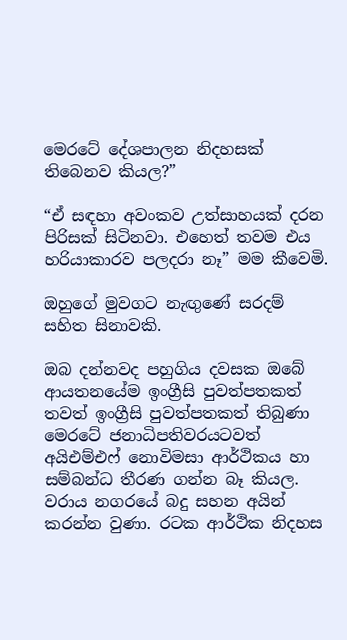මෙරටේ දේශපාලන නිදහසක් තිබෙනව කියල?”

“ඒ සඳහා අවංකව උත්සාහයක් දරන පිරිසක් සිටිනවා. එහෙත් තවම එය හරියාකාරව පලදරා නෑ” මම කීවෙමි.

ඔහුගේ මුවගට නැඟුණේ සරදම් සහිත සිනාවකි.

ඔබ දන්නවද පහුගිය දවසක ඔබේ ආයතනයේම ඉංග්‍රීසි පුවත්පතකත් තවත් ඉංග්‍රීසි පුවත්පතකත් තිබුණා මෙරටේ ජනාධිපතිවරයටවත් අයිඑම්එෆ් නොවිමසා ආර්ථිකය හා සම්බන්ධ තීරණ ගන්න බෑ කියල. වරාය නගරයේ බදු සහන අයින් කරන්න වුණා. රටක ආර්ථික නිදහස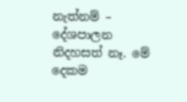නැත්නම් – දේශපාලන නිදහසත් නෑ. මේ දෙකම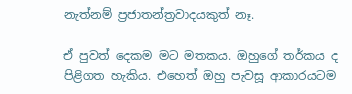නැත්නම් ප්‍රජාතන්ත්‍රවාදයකුත් නෑ.

ඒ පුවත් දෙකම මට මතකය. ඔහුගේ තර්කය ද පිළිගත හැකිය. එහෙත් ඔහු පැවසූ ආකාරයටම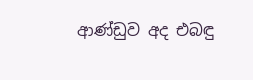ආණ්ඩුව අද එබඳු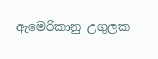ඇමෙරිකානු උගුලක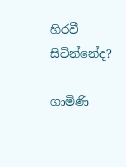හිරවී සිටින්නේද?

ගාමිණි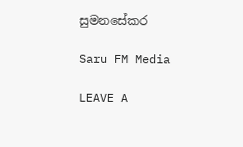සුමනසේකර

Saru FM Media

LEAVE A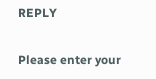REPLY

Please enter your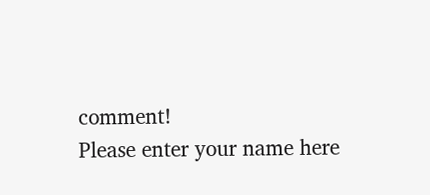comment!
Please enter your name here